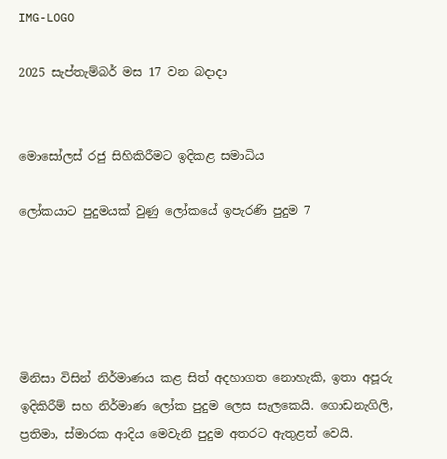IMG-LOGO

2025 සැප්තැම්බර් මස 17 වන බදාදා


මොසෝලස් රජු සිහිකිරීමට ඉදිකළ සමාධිය

ලෝකයාට පුදුමයක් වුණු ලෝකයේ ඉපැරණි පුදුම 7





මිනිසා විසින් නිර්මාණය කළ සිත් අදහාගත නොහැකි, ඉතා අපූරු ඉදිකිරීම් සහ නිර්මාණ ලෝක පුදුම ලෙස සැලකෙයි. ගොඩනැගිලි, ප්‍රතිමා, ස්මාරක ආදිය මෙවැනි පුදුම අතරට ඇතුළත් වෙයි.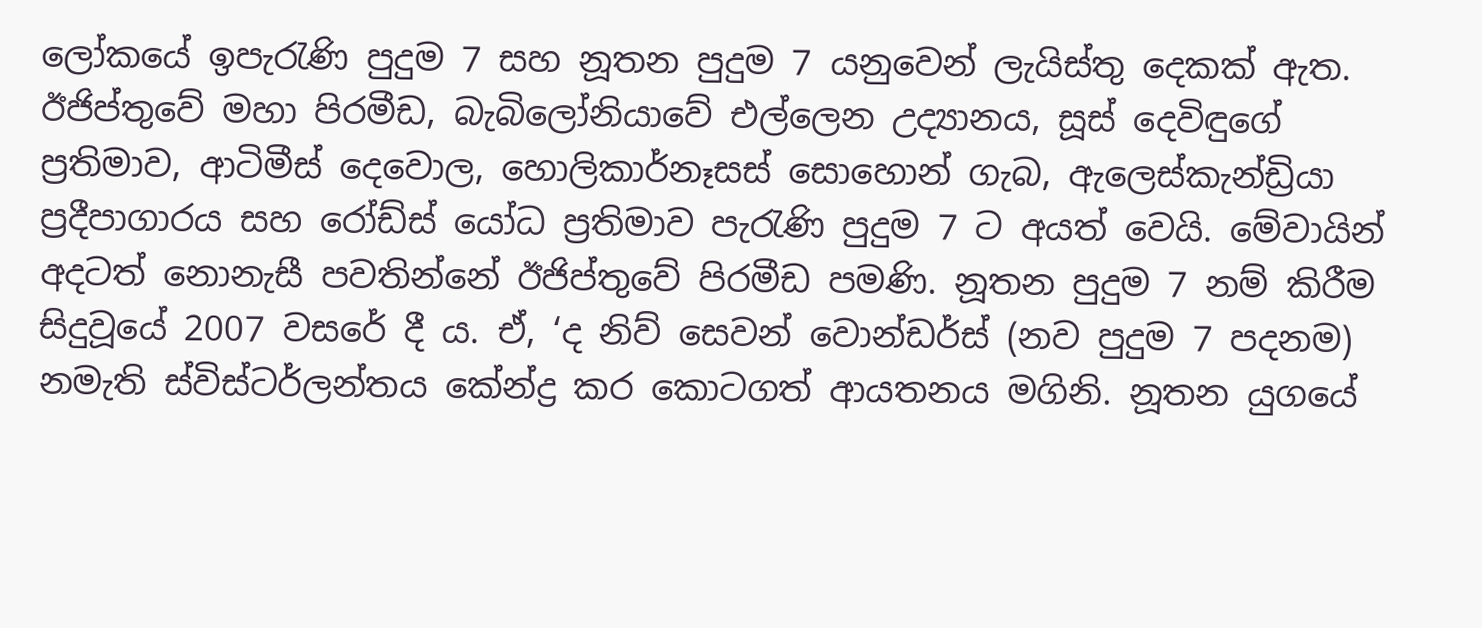ලෝකයේ ඉපැරැණි පුදුම 7 සහ නූතන පුදුම 7 යනුවෙන් ලැයිස්තු දෙකක් ඇත. ඊජිප්තුවේ මහා පිරමීඩ, බැබිලෝනියාවේ එල්ලෙන උද්‍යානය, සූස් දෙවිඳුගේ ප්‍රතිමාව, ආටිමීස් දෙවොල, හොලිකාර්නෑසස් සොහොන් ගැබ, ඇලෙස්කැන්ඩ්‍රියා ප්‍රදීපාගාරය සහ රෝඩ්ස් යෝධ ප්‍රතිමාව පැරැණි පුදුම 7 ට අයත් වෙයි. මේවායින් අදටත් නොනැසී පවතින්නේ ඊජිප්තුවේ පිරමීඩ පමණි. නූතන පුදුම 7 නම් කිරීම සිදුවූයේ 2007 වසරේ දී ය. ඒ, ‘ද නිව් සෙවන් වොන්ඩර්ස් (නව පුදුම 7 පදනම) නමැති ස්විස්ටර්ලන්තය කේන්ද්‍ර කර කොටගත් ආයතනය මගිනි. නූතන යුගයේ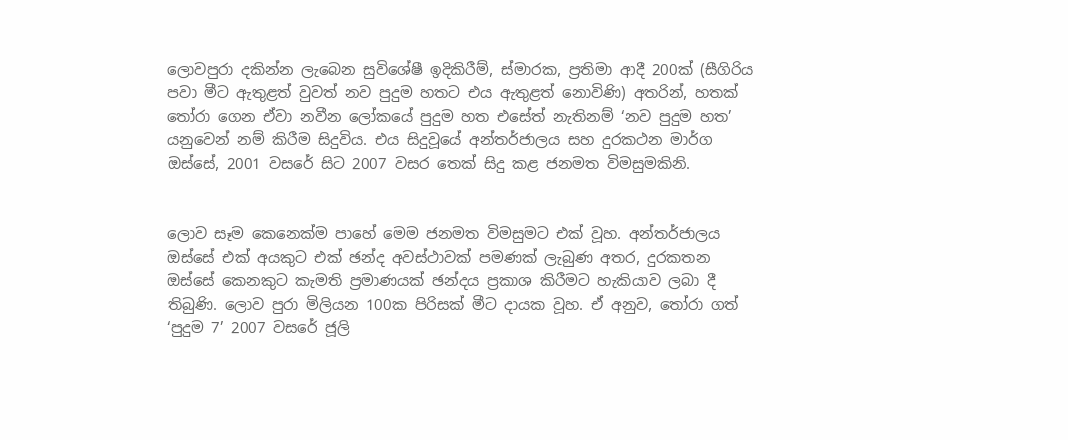ලොවපුරා දකින්න ලැබෙන සුවිශේෂී ඉදිකිරීම්, ස්මාරක, ප්‍රතිමා ආදී 200ක් (සීගිරිය පවා මීට ඇතුළත් වුවත් නව පුදුම හතට එය ඇතුළත් නොවිණි) අතරින්, හතක් තෝරා ගෙන ඒවා නවීන ලෝකයේ පුදුම හත එසේත් නැතිනම් ‘නව පුදුම හත’ යනුවෙන් නම් කිරීම සිදුවිය. එය සිදුවූයේ අන්තර්ජාලය සහ දුරකථන මාර්ග ඔස්සේ, 2001 වසරේ සිට 2007 වසර තෙක් සිදු කළ ජනමත විමසුමකිනි.


ලොව සෑම කෙනෙක්ම පාහේ මෙම ජනමත විමසුමට එක් වූහ. අන්තර්ජාලය ඔස්සේ එක් අයකුට එක් ඡන්ද අවස්ථාවක් පමණක් ලැබුණ අතර, දුරකතන ඔස්සේ කෙනකුට කැමති ප්‍රමාණයක් ඡන්දය ප්‍රකාශ කිරීමට හැකියාව ලබා දී තිබුණි. ලොව පුරා මිලියන 100ක පිරිසක් මීට දායක වූහ. ඒ අනුව, තෝරා ගත් ‘පුදුම 7’ 2007 වසරේ ජූලි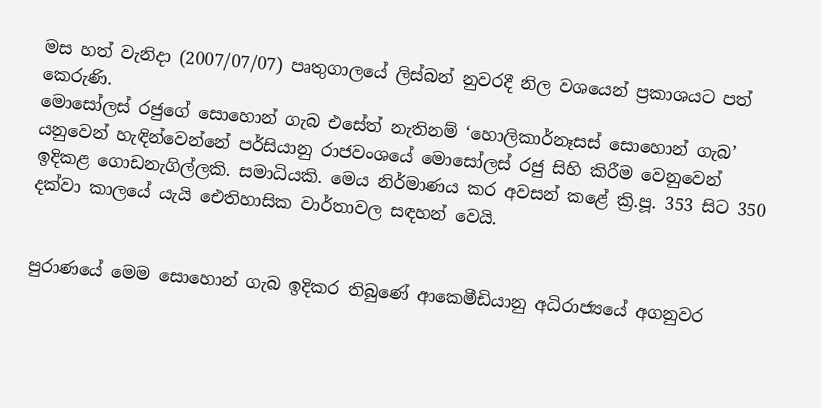මස හත් වැනිදා (2007/07/07) පෘතුගාලයේ ලිස්බන් නුවරදී නිල වශයෙන් ප්‍රකාශයට පත් කෙරුණි.
මොසෝලස් රජුගේ සොහොන් ගැබ එසේත් නැතිනම් ‘හොලිකාර්නෑසස් සොහොන් ගැබ’ යනුවෙන් හැඳින්වෙන්නේ පර්සියානු රාජවංශයේ මොසෝලස් රජු සිහි කිරීම වෙනුවෙන් ඉදිකළ ගොඩනැගිල්ලකි. සමාධියකි. මෙය නිර්මාණය කර අවසන් කළේ ක්‍රි.පූ. 353 සිට 350 දක්වා කාලයේ යැයි ඓතිහාසික වාර්තාවල සඳහන් වෙයි.


පුරාණයේ මෙම සොහොන් ගැබ ඉදිකර තිබුණේ ආකෙමීඩියානු අධිරාජ්‍යයේ අගනුවර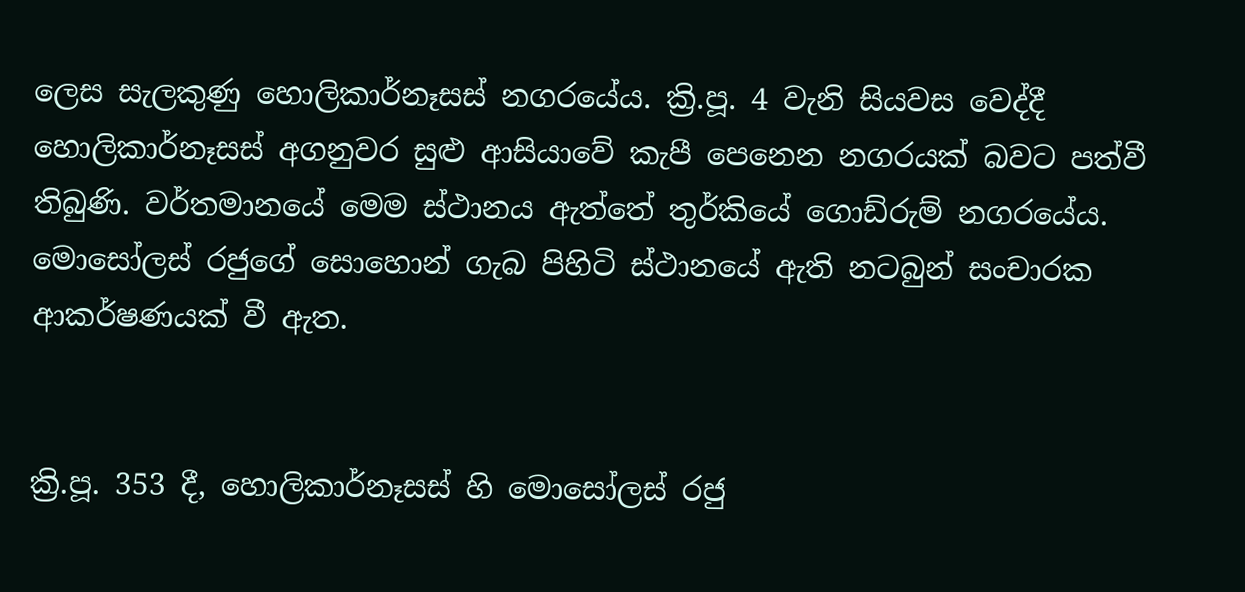ලෙස සැලකුණු හොලිකාර්නෑසස් නගරයේය. ක්‍රි.පූ. 4 වැනි සියවස වෙද්දී හොලිකාර්නෑසස් අගනුවර සුළු ආසියාවේ කැපී පෙනෙන නගරයක් බවට පත්වී තිබුණි. වර්තමානයේ මෙම ස්ථානය ඇත්තේ තුර්කියේ ගොඩ්රුම් නගරයේය. මොසෝලස් රජුගේ සොහොන් ගැබ පිහිටි ස්ථානයේ ඇති නටබුන් සංචාරක ආකර්ෂණයක් වී ඇත.


ක්‍රි.පූ. 353 දී, හොලිකාර්නෑසස් හි මොසෝලස් රජු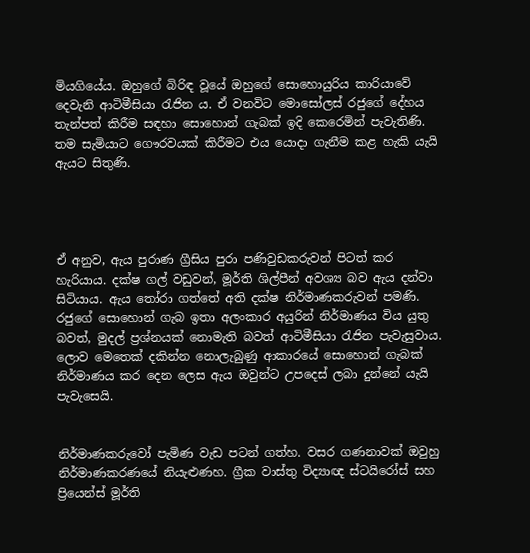මියගියේය. ඔහුගේ බිරිඳ වූයේ ඔහුගේ සොහොයුරිය කාරියාවේ දෙවැනි ආටිමීසියා රැජින ය. ඒ වනවිට මොසෝලස් රජුගේ දේහය තැන්පත් කිරීම සඳහා සොහොන් ගැබක් ඉදි කෙරෙමින් පැවැතිණි. තම සැමියාට ගෞරවයක් කිරීමට එය යොදා ගැනීම කළ හැකි යැයි ඇයට සිතුණි.




ඒ අනුව, ඇය පුරාණ ග්‍රීසිය පුරා පණිවුඩකරුවන් පිටත් කර හැරියාය. දක්ෂ ගල් වඩුවන්, මූර්ති ශිල්පීන් අවශ්‍ය බව ඇය දන්වා සිටියාය. ඇය තෝරා ගත්තේ අති දක්ෂ නිර්මාණකරුවන් පමණි. රජුගේ සොහොන් ගැබ ඉතා අලංකාර අයුරින් නිර්මාණය විය යුතු බවත්, මුදල් ප්‍රශ්නයක් නොමැති බවත් ආටිමීසියා රැජින පැවැසුවාය. ලොව මෙතෙක් දකින්න නොලැබුණු ආකාරයේ සොහොන් ගැබක් නිර්මාණය කර දෙන ලෙස ඇය ඔවුන්ට උපදෙස් ලබා දුන්නේ යැයි පැවැසෙයි.


නිර්මාණකරුවෝ පැමිණ වැඩ පටන් ගත්හ. වසර ගණනාවක් ඔවුහු නිර්මාණකරණයේ නියැළුණහ. ග්‍රීක වාස්තු විද්‍යාඥ ස්ටයිරෝස් සහ ප්‍රියෙන්ස් මූර්ති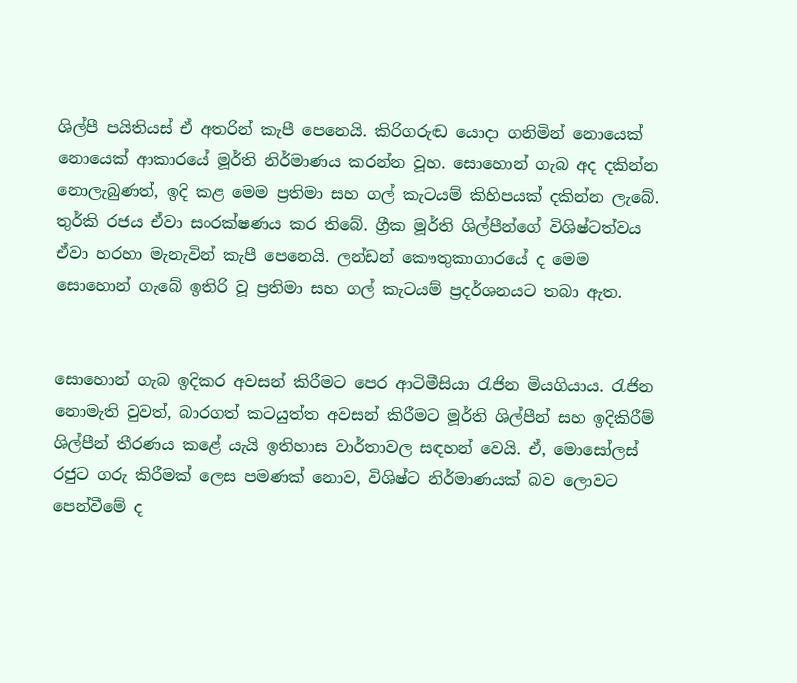ශිල්පී පයිතියස් ඒ අතරින් කැපී පෙනෙයි. කිරිගරුඬ යොද‌ා ගනිමින් නොයෙක් නොයෙක් ආකාරයේ මූර්ති නිර්මාණය කරන්න වූහ. සොහොන් ගැබ අද දකින්න නොලැබුණත්, ඉදි කළ මෙම ප්‍රතිමා සහ ගල් කැටයම් කිහිපයක් දකින්න ලැබේ. තුර්කි රජය ඒවා සංරක්ෂණය කර තිබේ. ග්‍රීක මූර්ති ශිල්පීන්ගේ විශිෂ්ටත්වය ඒවා හරහා මැනැවින් කැපී පෙනෙයි. ලන්ඩන් කෞතුකාගාරයේ ද මෙම සොහොන් ගැබේ ඉතිරි වූ ප්‍රතිමා සහ ගල් කැටයම් ප්‍රදර්ශනයට තබා ඇත.


සොහොන් ගැබ ඉදිකර අවසන් කිරීමට පෙර ආටිමීසියා රැජින මියගියාය. රැජින නොමැති වුවත්, බාරගත් කටයුත්ත අවසන් කිරීමට මූර්ති ශිල්පීන් සහ ඉදිකිරීම් ශිල්පීන් තීරණය කළේ යැයි ඉතිහාස වාර්තාවල සඳහන් වෙයි. ඒ, මොසෝලස් රජුට ගරු කිරීමක් ලෙස පමණක් නොව, විශිෂ්ට නිර්මාණයක් බව ලොවට පෙන්වීමේ ද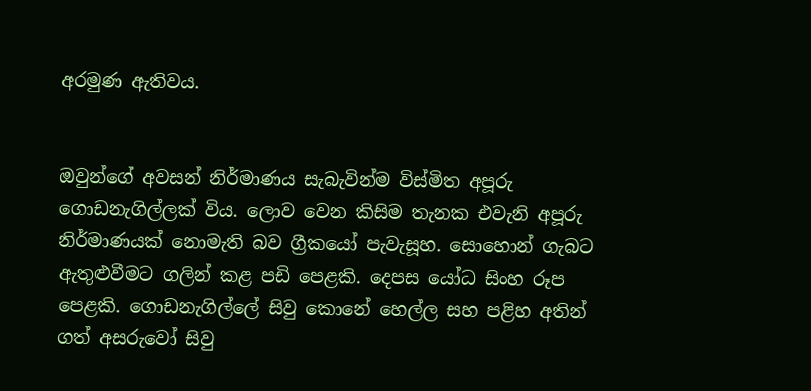අරමුණ ඇතිවය.


ඔවුන්ගේ අවසන් නිර්මාණය සැබැවින්ම විස්මිත අපූරු ගොඩනැගිල්ලක් විය. ලොව වෙන කිසිම තැනක එවැනි අපූරු නිර්මාණයක් නොමැති බව ග්‍රීකයෝ පැවැසූහ. සොහොන් ගැබට ඇතුළුවීමට ගලින් කළ පඩි පෙළකි. දෙපස යෝධ සිංහ රූප පෙළකි. ගොඩනැගිල්ලේ සිවු කොනේ හෙල්ල සහ පළිහ අතින් ගත් අසරුවෝ සිවු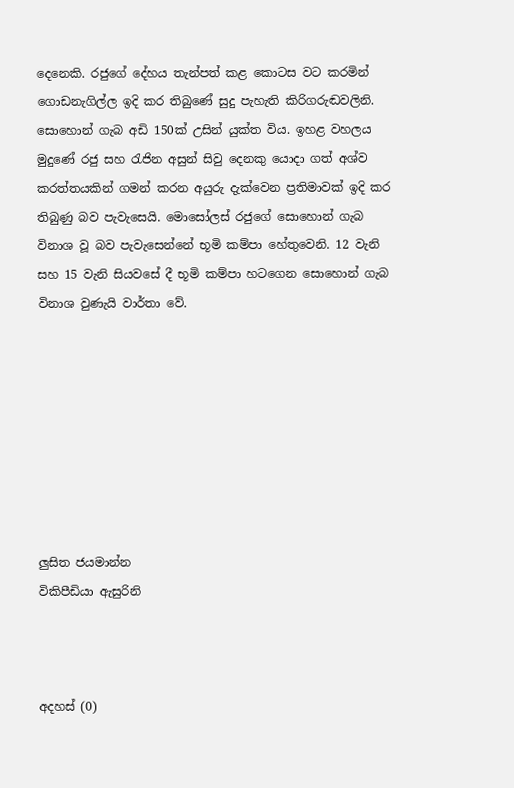දෙනෙකි. රජුගේ දේහය තැන්පත් කළ කොටස වට කරමින් ගොඩනැගිල්ල ඉදි කර තිබුණේ සුදු පැහැති කිරිගරුඬවලිනි. සොහොන් ගැබ අඩි 150ක් උසින් යුක්ත විය. ඉහළ වහලය මුදුණේ රජු සහ රැජින අසුන් සිවු දෙනකු යොදා ගත් අශ්ව කරත්තයකින් ගමන් කරන අයුරු දැක්වෙන ප්‍රතිමාවක් ඉදි කර තිබුණු බව පැවැසෙයි. මොසෝලස් රජුගේ සොහොන් ගැබ විනාශ වූ බව පැවැසෙන්නේ භූමි කම්පා හේතුවෙනි. 12 වැනි සහ 15 වැනි සියවසේ දී භූමි කම්පා හටගෙන සොහොන් ගැබ විනාශ වුණැයි වාර්තා වේ.








ලුසිත ජයමාන්න
විකිපීඩියා ඇසුරිනි



අදහස් (0)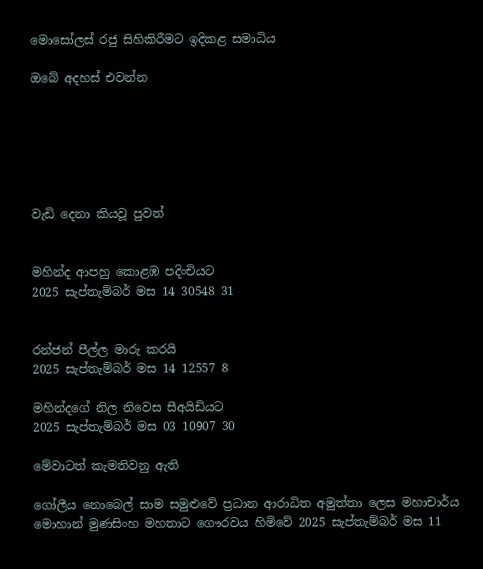මොසෝලස් රජු සිහිකිරීමට ඉදිකළ සමාධිය

ඔබේ අදහස් එවන්න






වැඩි දෙනා කියවූ පුවත්


මහින්ද ආපහු කොළඹ පදිංචියට
2025 සැප්තැම්බර් මස 14 30548 31


රන්ජන් පීල්ල මාරු කරයි
2025 සැප්තැම්බර් මස 14 12557 8

මහින්දගේ නිල නිවෙස සීඅයිඩියට
2025 සැප්තැම්බර් මස 03 10907 30

මේවාටත් කැමතිවනු ඇති

ගෝලීය නොබෙල් සාම සමුළුවේ ප්‍රධාන ආරාධිත අමුත්තා ලෙස මහාචාර්ය මොහාන් මුණසිංහ මහතාට ගෞරවය හිමිවේ 2025 සැප්තැම්බර් මස 11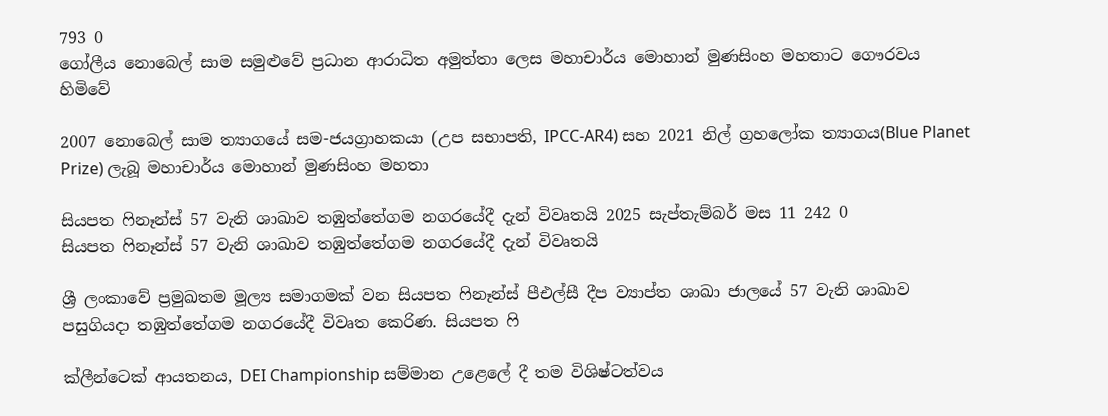793 0
ගෝලීය නොබෙල් සාම සමුළුවේ ප්‍රධාන ආරාධිත අමුත්තා ලෙස මහාචාර්ය මොහාන් මුණසිංහ මහතාට ගෞරවය හිමිවේ

2007 නොබෙල් සාම ත්‍යාගයේ සම-ජයග්‍රාහකයා (උප සභාපති, IPCC-AR4) සහ 2021 නිල් ග්‍රහලෝක ත්‍යාගය(Blue Planet Prize) ලැබූ මහාචාර්ය මොහාන් මුණසිංහ මහතා

සියපත ෆිනෑන්ස් 57 වැනි ශාඛාව තඹුත්තේගම නගරයේදී දැන් විවෘතයි 2025 සැප්තැම්බර් මස 11 242 0
සියපත ෆිනෑන්ස් 57 වැනි ශාඛාව තඹුත්තේගම නගරයේදී දැන් විවෘතයි

ශ්‍රී ලංකාවේ ප්‍රමුඛතම මූල්‍ය සමාගමක් වන සියපත ෆිනෑන්ස් පීඑල්සී දීප ව්‍යාප්ත ශාඛා ජාලයේ 57 වැනි ශාඛාව පසුගියදා තඹුත්තේගම නගරයේදී විවෘත කෙරිණ. සියපත ෆි

ක්ලීන්ටෙක් ආයතනය, DEI Championship සම්මාන උළෙලේ දී තම විශිෂ්ටත්වය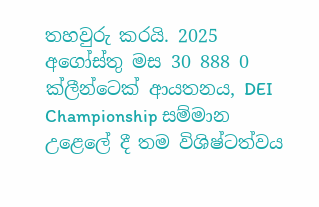තහවුරු කරයි. 2025 අගෝස්තු මස 30 888 0
ක්ලීන්ටෙක් ආයතනය, DEI Championship සම්මාන උළෙලේ දී තම විශිෂ්ටත්වය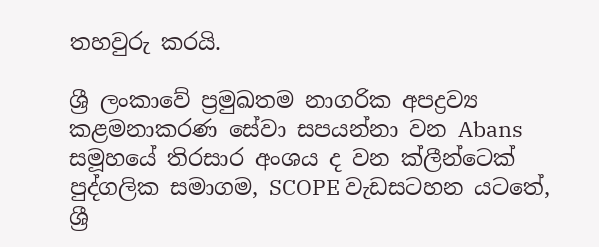තහවුරු කරයි.

ශ්‍රී ලංකාවේ ප්‍රමුඛතම නාගරික අපද්‍රව්‍ය කළමනාකරණ සේවා සපයන්නා වන Abans සමූහයේ තිරසාර අංශය ද වන ක්ලීන්ටෙක් පුද්ගලික සමාගම, SCOPE වැඩසටහන යටතේ, ශ්‍රී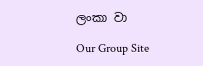ලංකා වා

Our Group Site